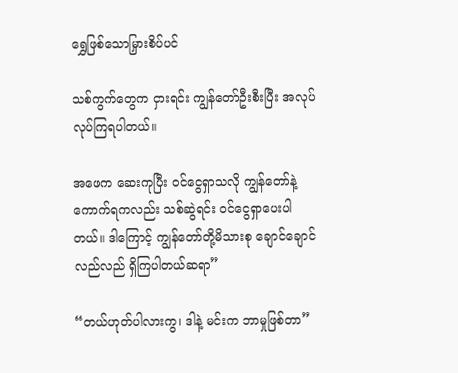ရွှေဖြစ်သောမြှားစိပ်ပင်

သစ်ကွက်တွေက ငှားရင်း ကျွန်တော်ဦးစီးပြီး အလုပ်လုပ်ကြရပါတယ်။

အဖေက ဆေးကုပြီး ဝင်ငွေရှာသလို ကျွန်တော်နဲ့ ကောက်ရကလည်း သစ်ဆွဲရင်း ဝင်ငွေရှာပေးပါတယ်။ ဒါကြောင့် ကျွန်တော်တို့မိသားစု ချောင်ချောင်လည်လည် ရှိကြပါတယ်ဆရာ”

“တယ်ဟုတ်ပါလားကွ၊ ဒါနဲ့ မင်းက ဘာမှုဖြစ်တာ”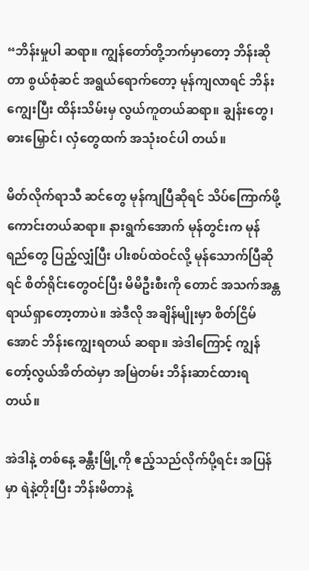“ဘိန်းမှုပါ ဆရာ။ ကျွန်တော်တို့ဘက်မှာတော့ ဘိန်းဆိုတာ စွယ်စုံဆင် အရွယ်ရောက်တော့ မုန်ကျလာရင် ဘိန်းကျွေးပြီး ထိန်းသိမ်းမှ လွယ်ကူတယ်ဆရာ။ ချွန်းတွေ၊ ဓားမြှောင်၊ လှံတွေထက် အသုံးဝင်ပါ တယ်။

မိတ်လိုက်ရာသီ ဆင်တွေ မုန်ကျပြီဆိုရင် သိပ်ကြောက်ဖို့ကောင်းတယ်ဆရာ။ နားရွက်အောက် မုန်တွင်းက မုန်ရည်တွေ ပြည့်လျှံပြီး ပါးစပ်ထဲဝင်လို့ မုန်သောက်ပြီဆိုရင် စိတ်ရိုင်းတွေဝင်ပြီး မိမိဦးစီးကို တောင် အသက်အန္တရာယ်ရှာတော့တာပဲ။ အဲဒီလို အချိန်မျိုးမှာ စိတ်ငြိမ်အောင် ဘိန်းကျွေးရတယ် ဆရာ။ အဲဒါကြောင့် ကျွန်တော့်လွယ်အိတ်ထဲမှာ အမြဲတမ်း ဘိန်းဆာင်ထားရတယ်။

အဲဒါနဲ့ တစ်နေ့ ခန္တီးမြို့ကို ဧည့်သည်လိုက်ပို့ရင်း အပြန်မှာ ရဲနဲ့တိုးပြီး ဘိန်းမိတာနဲ့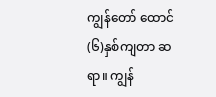ကျွန်တော် ထောင်(၆)နှစ်ကျတာ ဆရာ။ ကျွန်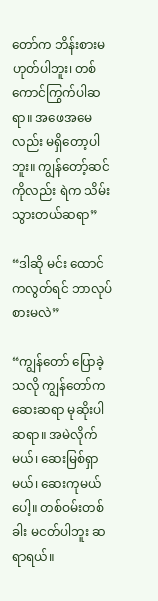တော်က ဘိန်းစားမဟုတ်ပါဘူး၊ တစ်ကောင်ကြွက်ပါဆရာ။ အဖေအမေလည်း မရှိတော့ပါဘူး။ ကျွန်တော့်ဆင်ကိုလည်း ရဲက သိမ်းသွားတယ်ဆရာ”

“ဒါဆို မင်း ထောင်ကလွတ်ရင် ဘာလုပ်စားမလဲ”

“ကျွန်တော် ပြောခဲ့သလို ကျွန်တော်က ဆေးဆရာ မုဆိုးပါ ဆရာ။ အမဲလိုက်မယ်၊ ဆေးမြစ်ရှာမယ်၊ ဆေးကုမယ်ပေါ့။ တစ်ဝမ်းတစ်ခါး မငတ်ပါဘူး ဆရာရယ်။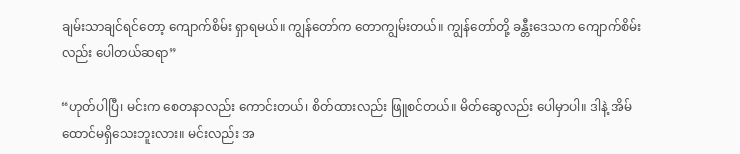ချမ်းသာချင်ရင်တော့ ကျောက်စိမ်း ရှာရမယ်။ ကျွန်တော်က တောကျွမ်းတယ်။ ကျွန်တော်တို့ ခန္တီးဒေသက ကျောက်စိမ်းလည်း ပေါတယ်ဆရာ”

“ဟုတ်ပါပြီ၊ မင်းက စေတနာလည်း ကောင်းတယ်၊ စိတ်ထားလည်း ဖြူစင်တယ်။ မိတ်ဆွေလည်း ပေါမှာပါ။ ဒါနဲ့ အိမ်ထောင်မရှိသေးဘူးလား။ မင်းလည်း အ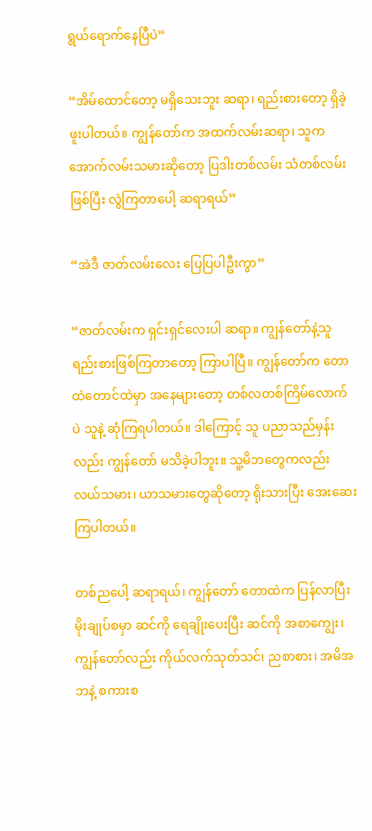ရွယ်ရောက်နေပြီပဲ”

“အိမ်ထောင်တော့ မရှိသေးဘူး ဆရာ၊ ရည်းစားတော့ ရှိခဲ့ဖူးပါတယ်။ ကျွန်တော်က အထက်လမ်းဆရာ၊ သူက အောက်လမ်းသမားဆိုတော့ ပြဒါးတစ်လမ်း သံတစ်လမ်းဖြစ်ပြီး လွဲကြတာပေါ့ ဆရာရယ်”

“အဲဒီ ဇာတ်လမ်းလေး ပြေပြပါဦးကွာ”

“ဇာတ်လမ်းက ရှင်းရှင်လေးပါ ဆရာ။ ကျွန်တော်နဲ့သူ ရည်းစားဖြစ်ကြတာတော့ ကြာပါပြီ။ ကျွန်တော်က တောထဲတောင်ထဲမှာ အနေများတော့ တစ်လတစ်ကြိမ်လောက်ပဲ သူနဲ့ ဆုံကြရပါတယ်။ ဒါကြောင့် သူ ပညာသည်မှန်းလည်း ကျွန်တော် မသိခဲ့ပါဘူး။ သူ့မိဘတွေကလည်း လယ်သမား၊ ယာသမားတွေဆိုတော့ ရိုးသားပြီး အေးဆေးကြပါတယ်။

တစ်ညပေါ့ ဆရာရယ်၊ ကျွန်တော် တောထဲက ပြန်လာပြီး မိုးချုပ်စမှာ ဆင်ကို ရေချိုးပေးပြီး ဆင်ကို အစာကျွေး၊ ကျွန်တော်လည်း ကိုယ်လက်သုတ်သင်၊ ညစာစား၊ အမိအဘနဲ့ စကားစ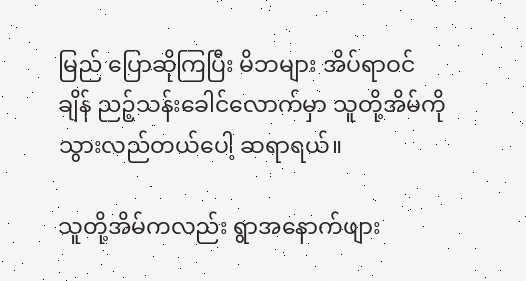မြည် ပြောဆိုကြပြီး မိဘများ အိပ်ရာဝင်ချိန် ညဉ့်သန်းခေါင်လောက်မှာ သူတို့အိမ်ကို သွားလည်တယ်ပေါ့ ဆရာရယ်။

သူတို့အိမ်ကလည်း ရွာအနောက်ဖျား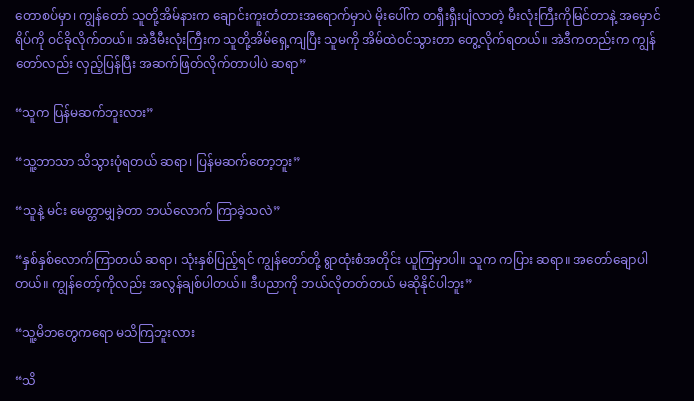တောစပ်မှာ၊ ကျွန်တော် သူတို့အိမ်နားက ချောင်းကူးတံတားအရောက်မှာပဲ မိုးပေါ်က တရှီးရှီးပျံလာတဲ့ မီးလုံးကြီးကိုမြင်တာနဲ့ အမှောင်ရိပ်ကို ဝင်ခိုလိုက်တယ်။ အဲဒီမီးလုံးကြီးက သူတို့အိမ်ရှေ့ကျပြီး သူမကို အိမ်ထဲဝင်သွားတာ တွေ့လိုက်ရတယ်။ အဲဒီကတည်းက ကျွန်တော်လည်း လှည့်ပြန်ပြီး အဆက်ဖြတ်လိုက်တာပါပဲ ဆရာ”

“သူက ပြန်မဆက်ဘူးလား”

“သူ့ဘာသာ သိသွားပုံရတယ် ဆရာ၊ ပြန်မဆက်တော့ဘူး”

“သူနဲ့ မင်း မေတ္တာမျှခဲ့တာ ဘယ်လောက် ကြာခဲ့သလဲ”

“နှစ်နှစ်လောက်ကြာတယ် ဆရာ၊ သုံးနှစ်ပြည့်ရင် ကျွန်တော်တို့ ရွာထုံးစံအတိုင်း ယူကြမှာပါ။ သူက ကပြား ဆရာ။ အတော်ချောပါတယ်။ ကျွန်တော့်ကိုလည်း အလွန်ချစ်ပါတယ်။ ဒီပညာကို ဘယ်လိုတတ်တယ် မဆိုနိုင်ပါဘူး”

“သူ့မိဘတွေကရော မသိကြဘူးလား

“သိ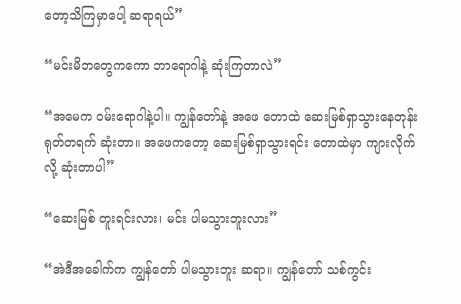တော့သိကြမှာပေါ့ ဆရာရယ်”

“မင်းမိဘတွေကကော ဘာရောဂါနဲ့ ဆုံးကြတာလဲ”

“အမေက ဝမ်းရောဂါနဲ့ပါ။ ကျွန်တော်နဲ့ အဖေ တောထဲ ဆေးမြစ်ရှာသွားနေတုန်း ရုတ်တရက် ဆုံးတာ။ အဖေကတော့ ဆေးမြစ်ရှာသွားရင်း တောထဲမှာ ကျားလိုက်လို့ ဆုံးတာပါ”

“ဆေးမြစ် တူးရင်းလား၊ မင်း ပါမသွားဘူးလား”

“အဲဒီအခေါက်က ကျွန်တော် ပါမသွားဘူး ဆရာ။ ကျွန်တော် သစ်ကွင်း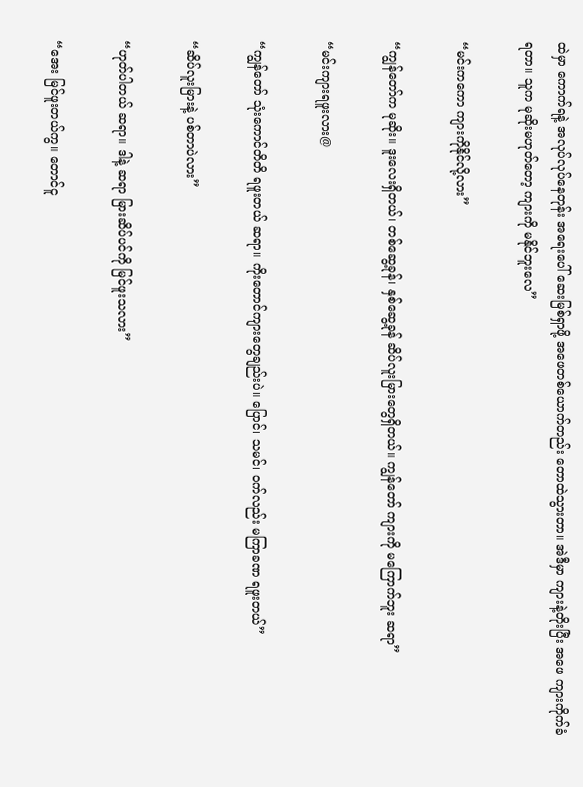ထဲမှာ ကောက်ရနဲ့ အလုပ်လုပ်နေတုန်း အရေးပေါ် ဆေးမြစ်ရှာဖို့ အဖေတစ်ယောက်တည်း တောထဲသွားတာ။ အဲဒီမှာ ကျားနဲ့တိုးပြီး အဖေ ကျားကိုက်ခံရတာ။ သူက မုဆိုးမဟုတ်တော့ ကျားကို မနိုင်ဘူးလေ”

“မင်းကကော ကျားကိုနိုင်လို့လား”

“ကျွန်တော်က မုဆိုး။ ဒူးလေးရှိတယ်၊ တစ်ဆွေ့ခုန်၊ နှစ်ဆွေ့ခုန် ဆိပ်လူးမြားတွေရှိတယ်။ ကျွန်တော် ကျားကို မကြောက်ဘူး ဆရာ”

“မင်းကျားရဖူးလား@

“ကျွန်တော် သုံးကောင်တိတိ ရဖူးတယ် ဆရာ။ ကိုးတောင်ကျားတွေချည်းပဲ။ ပြောင်၊ သမင်၊ ဝက်လည်း မကြာခဏ ရဖူးတယ်”

“ဆိပ်လူးမြားနဲ့ ပစ်တာပဲလား”

“ဟုတ်ပါတယ် ဆရာ။ ဒါနဲ့ ဆရာ မြားဆိပ်ပင်ကို မြင်ဖူးသလား”

“အေး မြင်ဖူးတယ်ကွ။ တောင်ငူ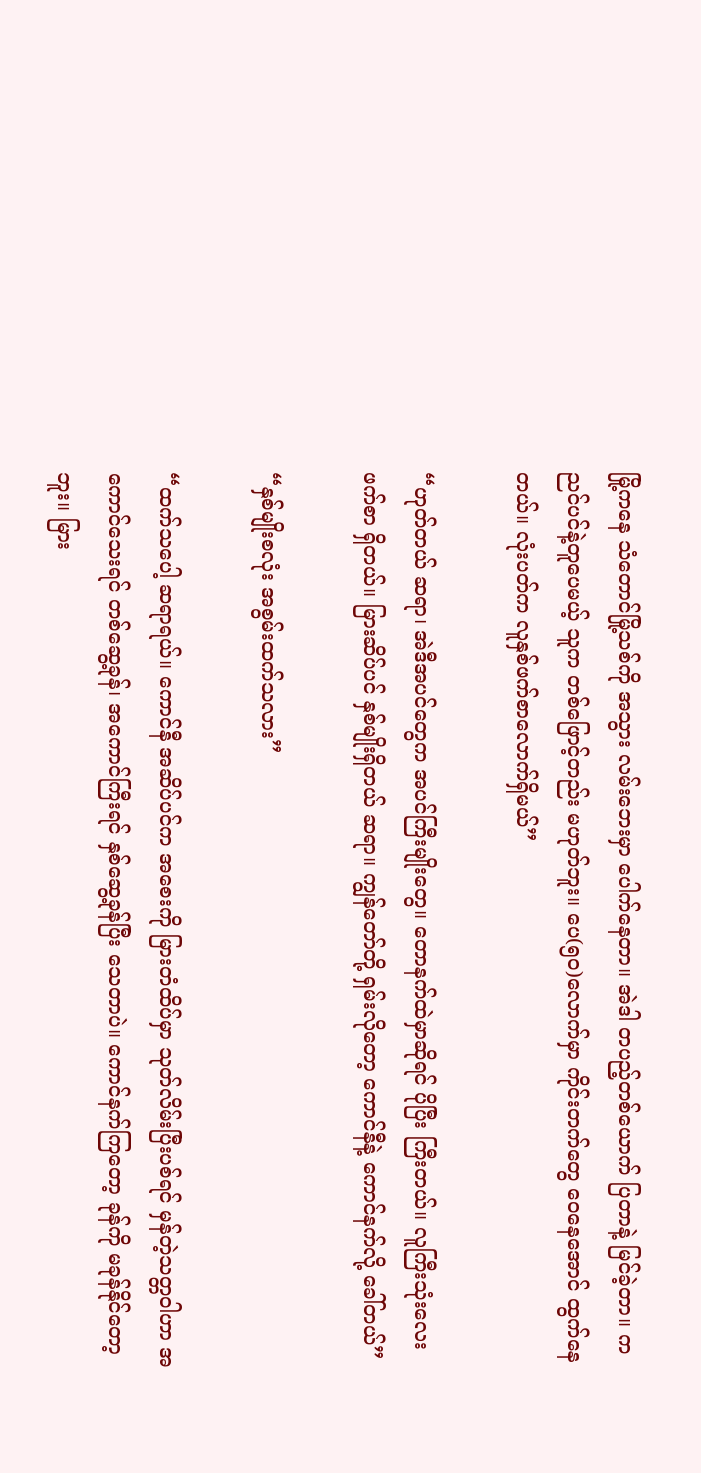မြို့ကနေ သံတောင်မြို့သစ်ကို အသွား လမ်းဘေးမှာ ပေါက်နေတာ။ အဲဒါ တပည့်တစ်ယောက် ပြတာနဲ့ မြင်ခဲ့တာ။ ကညင်ပင်နဲ့တူပေမယ့် သူက တစ်ဖြောင့်တည်း မဟုတ်ဘူး။ ပေ(၅၀)လောက်မှာ ကိုင်းတက်တွေ ဝေနေအောင် ထွက်နေတယ်။ လုံးပတ်က လူနှစ်ဖက်စာလောက်ရှိမယ်”

“ဟုတ်တယ် ဆရာ၊ အဲဒီအပင်တွေက အပင်ကြီးမျိုးတွေ။ တောနက်ထဲမှာဆိုရင် ပိုပြီး ကြီးတယ်။ လူကြီးသုံးလေးဖက်စာ ရှိတယ်။ မြားဆိပ်ပင် နှစ်မျိုးရှိတယ် ဆရာ။ ကျွန်တော်တို့ ရှမ်းလိုတော့ ကောင်နီနဲ့ ကောင်နက်လို့ ခေါ်တယ်”

“နှစ်မျိုးစလုံး အစွမ်းထက်သလား”

“ထက်သပေါ့ ဆရာရယ်။ ကောင်နီ အဆိပ်ပင်က အစေးကို မြားတံထိပ်မှာ သုတ်လိမ်းပြီးပစ်ရင် မှန်တဲ့သတ္တဝါဟာ အကောင်သေးရင် တစ်ဆွေ့ခုန်၊ အကောင်ကြီးရင် နှစ်ဆွေ့ခုန်ပြီး သေတာပဲ။ ကောင်နက်ကြတော့ ခုန်ကို မခုန်နိုင်တော့ဘူး။ မြား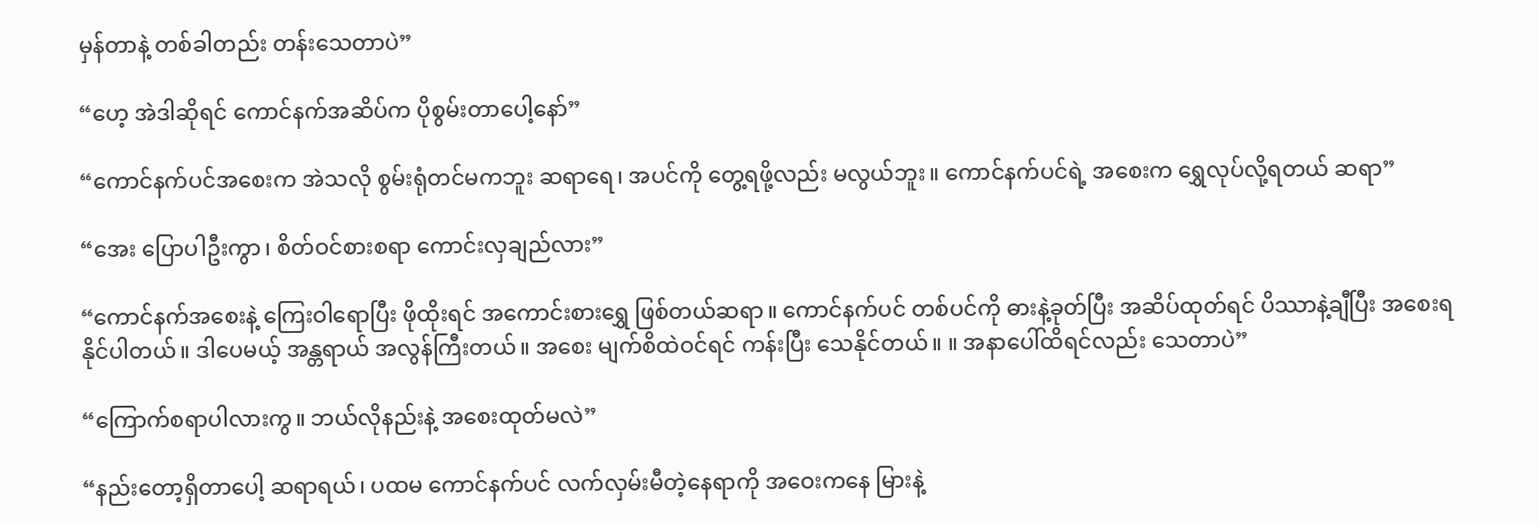မှန်တာနဲ့ တစ်ခါတည်း တန်းသေတာပဲ”

“ဟေ့ အဲဒါဆိုရင် ကောင်နက်အဆိပ်က ပိုစွမ်းတာပေါ့နော်”

“ကောင်နက်ပင်အစေးက အဲသလို စွမ်းရုံတင်မကဘူး ဆရာရေ၊ အပင်ကို တွေ့ရဖို့လည်း မလွယ်ဘူး။ ကောင်နက်ပင်ရဲ့ အစေးက ရွှေလုပ်လို့ရတယ် ဆရာ”

“အေး ပြောပါဦးကွာ၊ စိတ်ဝင်စားစရာ ကောင်းလှချည်လား”

“ကောင်နက်အစေးနဲ့ ကြေးဝါရောပြီး ဖိုထိုးရင် အကောင်းစားရွှေ ဖြစ်တယ်ဆရာ။ ကောင်နက်ပင် တစ်ပင်ကို ဓားနဲ့ခုတ်ပြီး အဆိပ်ထုတ်ရင် ပိဿာနဲ့ချီပြီး အစေးရနိုင်ပါတယ်။ ဒါပေမယ့် အန္တရာယ် အလွန်ကြီးတယ်။ အစေး မျက်စိထဲဝင်ရင် ကန်းပြီး သေနိုင်တယ်။ ။ အနာပေါ်ထိရင်လည်း သေတာပဲ”

“ကြောက်စရာပါလားကွ။ ဘယ်လိုနည်းနဲ့ အစေးထုတ်မလဲ”

“နည်းတော့ရှိတာပေါ့ ဆရာရယ်၊ ပထမ ကောင်နက်ပင် လက်လှမ်းမီတဲ့နေရာကို အဝေးကနေ မြားနဲ့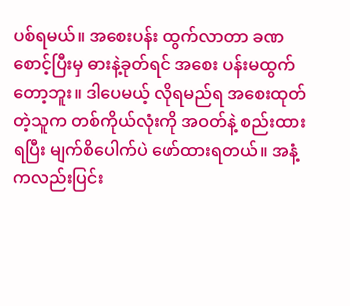ပစ်ရမယ်။ အစေးပန်း ထွက်လာတာ ခဏစောင့်ပြီးမှ ဓားနဲ့ခုတ်ရင် အစေး ပန်းမထွက်တော့ဘူး။ ဒါပေမယ့် လိုရမည်ရ အစေးထုတ်တဲ့သူက တစ်ကိုယ်လုံးကို အဝတ်နဲ့ စည်းထားရပြီး မျက်စိပေါက်ပဲ ဖော်ထားရတယ်။ အနံ့ကလည်းပြင်း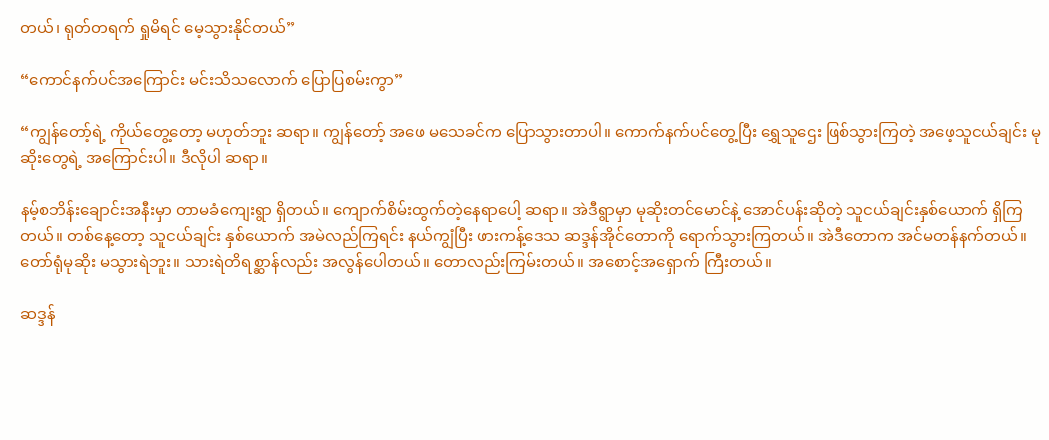တယ်၊ ရုတ်တရက် ရှုမိရင် မေ့သွားနိုင်တယ်”

“ကောင်နက်ပင်အကြောင်း မင်းသိသလောက် ပြောပြစမ်းကွာ”

“ကျွန်တော့်ရဲ့ ကိုယ်တွေ့တော့ မဟုတ်ဘူး ဆရာ။ ကျွန်တော့် အဖေ မသေခင်က ပြောသွားတာပါ။ ကောက်နက်ပင်တွေ့ပြီး ရွှေသူဌေး ဖြစ်သွားကြတဲ့ အဖေ့သူငယ်ချင်း မုဆိုးတွေရဲ့ အကြောင်းပါ။ ဒီလိုပါ ဆရာ။

နမ့်စဘိန်းချောင်းအနီးမှာ တာမခံကျေးရွာ ရှိတယ်။ ကျောက်စိမ်းထွက်တဲ့နေရာပေါ့ ဆရာ။ အဲဒီရွာမှာ မုဆိုးတင်မောင်နဲ့ အောင်ပန်းဆိုတဲ့ သူငယ်ချင်းနှစ်ယောက် ရှိကြတယ်။ တစ်နေ့တော့ သူငယ်ချင်း နှစ်ယောက် အမဲလည်ကြရင်း နယ်ကျွံပြီး ဖားကန့်ဒေသ ဆဒ္ဒန်အိုင်တောကို ရောက်သွားကြတယ်။ အဲဒီတောက အင်မတန်နက်တယ်။ တော်ရုံမုဆိုး မသွားရဲဘူး။ သားရဲတိရစ္ဆာန်လည်း အလွန်ပေါတယ်။ တောလည်းကြမ်းတယ်။ အစောင့်အရှောက် ကြီးတယ်။

ဆဒ္ဒန်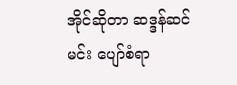အိုင်ဆိုတာ ဆဒ္ဒန်ဆင်မင်း ပျော်စံရာ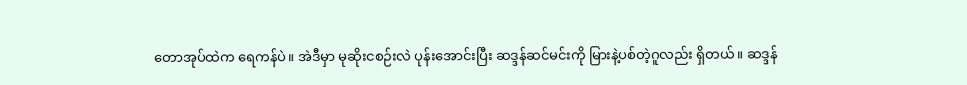တောအုပ်ထဲက ရေကန်ပဲ။ အဲဒီမှာ မုဆိုးငစဉ်းလဲ ပုန်းအောင်းပြီး ဆဒ္ဒန်ဆင်မင်းကို မြားနဲ့ပစ်တဲ့ဂူလည်း ရှိတယ်။ ဆဒ္ဒန်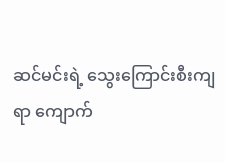ဆင်မင်းရဲ့ သွေးကြောင်းစီးကျရာ ကျောက်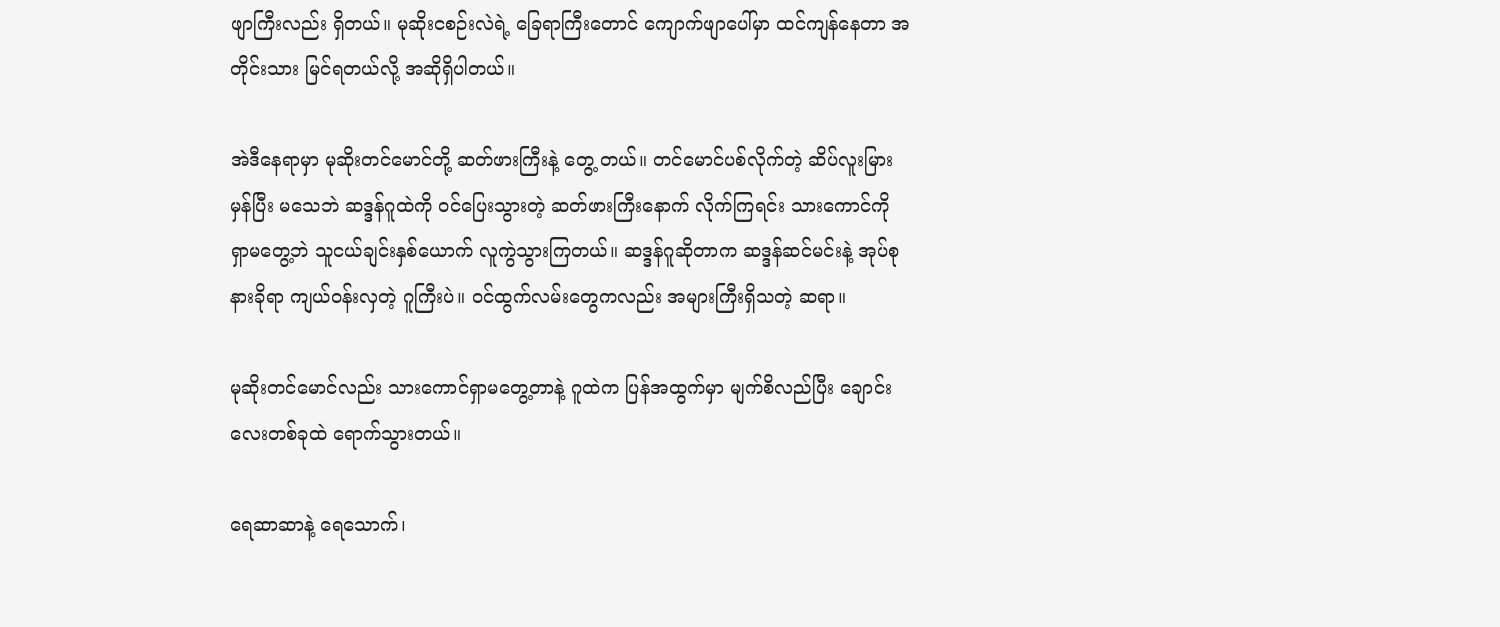ဖျာကြီးလည်း ရှိတယ်။ မုဆိုးငစဉ်းလဲရဲ့ ခြေရာကြီးတောင် ကျောက်ဖျာပေါ်မှာ ထင်ကျန်နေတာ အတိုင်းသား မြင်ရတယ်လို့ အဆိုရှိပါတယ်။

အဲဒီနေရာမှာ မုဆိုးတင်မောင်တို့ ဆတ်ဖားကြီးနဲ့ တွေ့ တယ်။ တင်မောင်ပစ်လိုက်တဲ့ ဆိပ်လူးမြားမှန်ပြီး မသေဘဲ ဆဒ္ဒန်ဂူထဲကို ဝင်ပြေးသွားတဲ့ ဆတ်ဖားကြီးနောက် လိုက်ကြရင်း သားကောင်ကို ရှာမတွေ့ဘဲ သူငယ်ချင်းနှစ်ယောက် လူကွဲသွားကြတယ်။ ဆဒ္ဒန်ဂူဆိုတာက ဆဒ္ဒန်ဆင်မင်းနဲ့ အုပ်စု နားခိုရာ ကျယ်ဝန်းလှတဲ့ ဂူကြီးပဲ။ ဝင်ထွက်လမ်းတွေကလည်း အများကြီးရှိသတဲ့ ဆရာ။

မုဆိုးတင်မောင်လည်း သားကောင်ရှာမတွေ့တာနဲ့ ဂူထဲက ပြန်အထွက်မှာ မျက်စိလည်ပြီး ချောင်းလေးတစ်ခုထဲ ရောက်သွားတယ်။

ရေဆာဆာနဲ့ ရေသောက်၊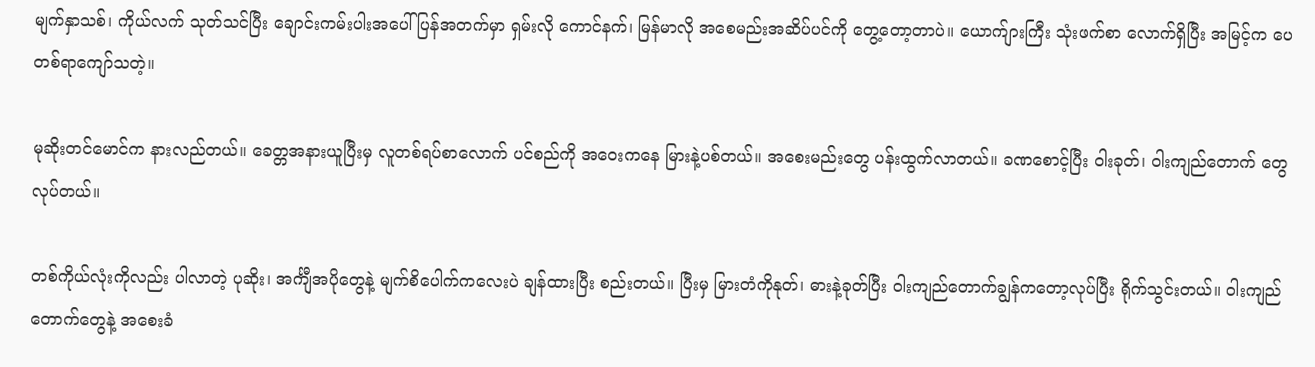မျက်နှာသစ်၊ ကိုယ်လက် သုတ်သင်ပြီး ချောင်းကမ်းပါးအပေါ် ပြန်အတက်မှာ ရှမ်းလို ကောင်နက်၊ မြန်မာလို အစေမည်းအဆိပ်ပင်ကို တွေ့တော့တာပဲ။ ယောက်ျားကြီး သုံးဖက်စာ လောက်ရှိပြီး အမြင့်က ပေတစ်ရာကျော်သတဲ့။

မုဆိုးတင်မောင်က နားလည်တယ်။ ခေတ္တအနားယူပြီးမှ လူတစ်ရပ်စာလောက် ပင်စည်ကို အဝေးကနေ မြားနဲ့ပစ်တယ်။ အစေးမည်းတွေ ပန်းထွက်လာတယ်။ ခဏစောင့်ပြီး ဝါးခုတ်၊ ဝါးကျည်တောက် တွေလုပ်တယ်။

တစ်ကိုယ်လုံးကိုလည်း ပါလာတဲ့ ပုဆိုး၊ အင်္ကျီအပိုတွေနဲ့ မျက်စိပေါက်ကလေးပဲ ချန်ထားပြီး စည်းတယ်။ ပြီးမှ မြားတံကိုနုတ်၊ ဓားနဲ့ခုတ်ပြီး ဝါးကျည်တောက်ချွန်ကတော့လုပ်ပြီး ရိုက်သွင်းတယ်။ ဝါးကျည်တောက်တွေနဲ့ အစေးခံ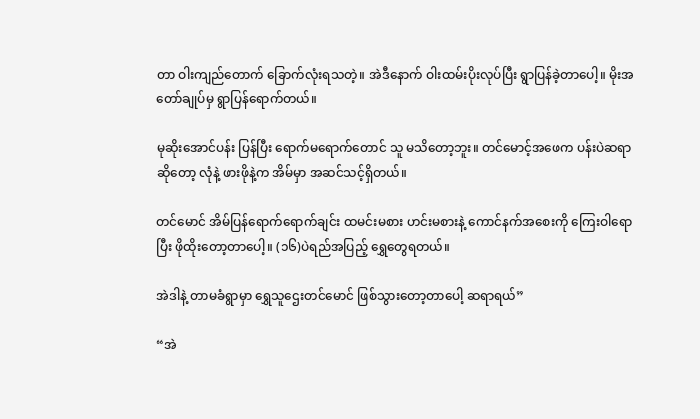တာ ဝါးကျည်တောက် ခြောက်လုံးရသတဲ့။ အဲဒီနောက် ဝါးထမ်းပိုးလုပ်ပြီး ရွာပြန်ခဲ့တာပေါ့။ မိုးအတော်ချုပ်မှ ရွာပြန်ရောက်တယ်။

မုဆိုးအောင်ပန်း ပြန်ပြီး ရောက်မရောက်တောင် သူ မသိတော့ဘူး။ တင်မောင့်အဖေက ပန်းပဲဆရာဆိုတော့ လုံနဲ့ ဖားဖိုနဲ့က အိမ်မှာ အဆင်သင့်ရှိတယ်။

တင်မောင် အိမ်ပြန်ရောက်ရောက်ချင်း ထမင်းမစား ဟင်းမစားနဲ့ ကောင်နက်အစေးကို ကြေးဝါရောပြီး ဖိုထိုးတော့တာပေါ့။ (၁၆)ပဲရည်အပြည့် ရွှေတွေရတယ်။

အဲဒါနဲ့ တာမခံရွာမှာ ရွှေသူဌေးတင်မောင် ဖြစ်သွားတော့တာပေါ့ ဆရာရယ်”

“အဲ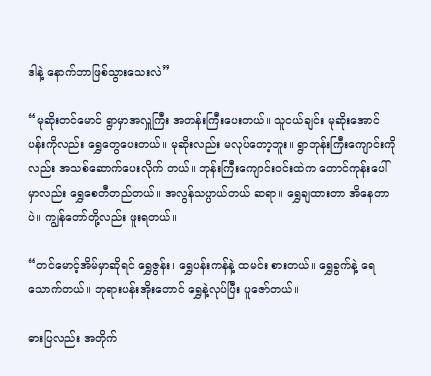ဒါနဲ့ နောက်ဘာဖြစ်သွားသေးလဲ”

“မုဆိုးတင်မောင် ရွာမှာအလှူကြီး အတန်းကြီးပေးတယ်။ သူငယ်ချင်း မုဆိုးအောင်ပန်းကိုလည်း ရွှေတွေပေးတယ်။ မုဆိုးလည်း မလုပ်တော့ဘူး။ ရွာဘုန်းကြီးကျောင်းကိုလည်း အသစ်ဆောက်ပေးလိုက် တယ်။ ဘုန်းကြီးကျောင်းဝင်းထဲက တောင်ကုန်းပေါ်မှာလည်း ရွှေစေတီတည်တယ်။ အလွန်သပ္ပာယ်တယ် ဆရာ။ ရွှေချထားတာ အိနေတာပဲ။ ကျွန်တော်တို့လည်း ဖူးရတယ်။

“တင်မောင့်အိမ်မှာဆိုရင် ရွှေဇွန်း၊ ရွှေပန်းကန်နဲ့ ထမင်း စားတယ်။ ရွှေခွက်နဲ့ ရေသောက်တယ်။ ဘုရားပန်းအိုးတောင် ရွှေနဲ့လုပ်ပြီး ပူဇော်တယ်။

ဓားပြလည်း အတိုက်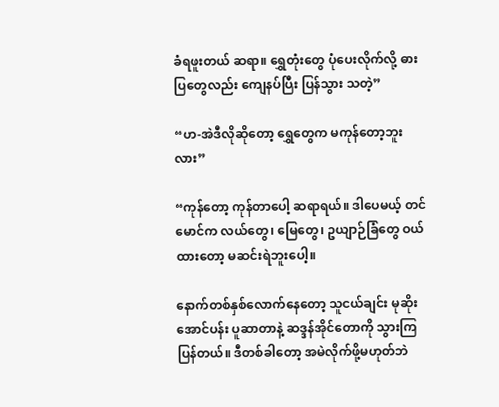ခံရဖူးတယ် ဆရာ။ ရွှေတုံးတွေ ပုံပေးလိုက်လို့ ဓားပြတွေလည်း ကျေနပ်ပြီး ပြန်သွား သတဲ့”

“ဟ-အဲဒီလိုဆိုတော့ ရွှေတွေက မကုန်တော့ဘူးလား”

“ကုန်တော့ ကုန်တာပေါ့ ဆရာရယ်။ ဒါပေမယ့် တင်မောင်က လယ်တွေ၊ မြေတွေ၊ ဥယျာဉ်ခြံတွေ ဝယ်ထားတော့ မဆင်းရဲဘူးပေါ့။

နောက်တစ်နှစ်လောက်နေတော့ သူငယ်ချင်း မုဆိုးအောင်ပန်း ပူဆာတာနဲ့ ဆဒ္ဒန်အိုင်တောကို သွားကြပြန်တယ်။ ဒီတစ်ခါတော့ အမဲလိုက်ဖို့မဟုတ်ဘဲ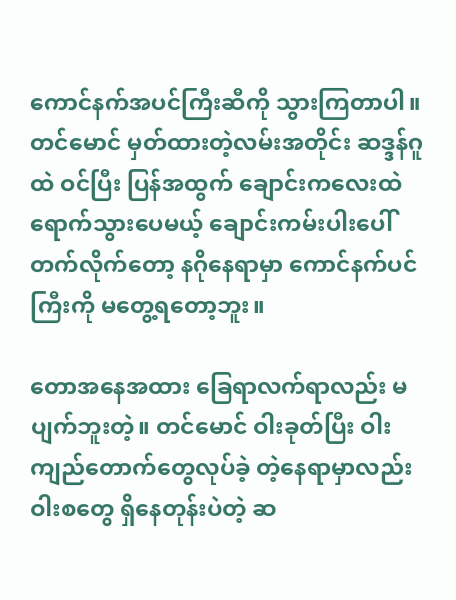ကောင်နက်အပင်ကြီးဆီကို သွားကြတာပါ။ တင်မောင် မှတ်ထားတဲ့လမ်းအတိုင်း ဆဒ္ဒန်ဂူထဲ ဝင်ပြီး ပြန်အထွက် ချောင်းကလေးထဲ ရောက်သွားပေမယ့် ချောင်းကမ်းပါးပေါ် တက်လိုက်တော့ နဂိုနေရာမှာ ကောင်နက်ပင်ကြီးကို မတွေ့ရတော့ဘူး။

တောအနေအထား ခြေရာလက်ရာလည်း မပျက်ဘူးတဲ့။ တင်မောင် ဝါးခုတ်ပြီး ဝါးကျည်တောက်တွေလုပ်ခဲ့ တဲ့နေရာမှာလည်း ဝါးစတွေ ရှိနေတုန်းပဲတဲ့ ဆ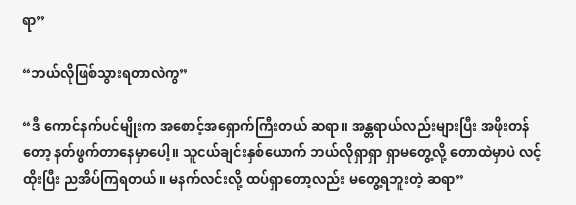ရာ”

“ဘယ်လိုဖြစ်သွားရတာလဲကွ”

“ဒီ ကောင်နက်ပင်မျိုးက အစောင့်အရှောက်ကြီးတယ် ဆရာ။ အန္တရာယ်လည်းများပြီး အဖိုးတန်တော့ နတ်ဖွက်တာနေမှာပေါ့။ သူငယ်ချင်းနှစ်ယောက် ဘယ်လိုရှာရှာ ရှာမတွေ့လို့ တောထဲမှာပဲ လင့်ထိုးပြီး ညအိပ်ကြရတယ်။ မနက်လင်းလို့ ထပ်ရှာတော့လည်း မတွေ့ရဘူးတဲ့ ဆရာ”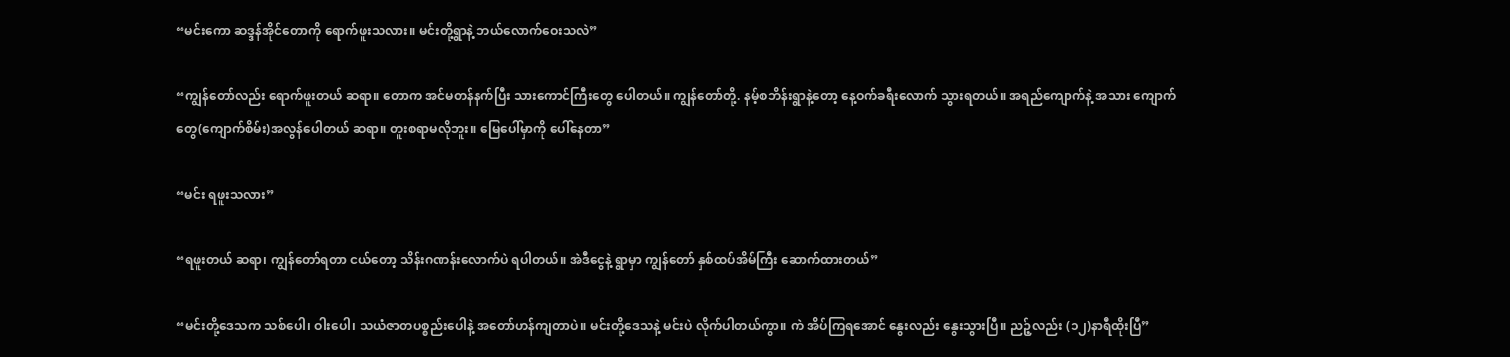“မင်းကော ဆဒ္ဒန်အိုင်တောကို ရောက်ဖူးသလား။ မင်းတို့ရွာနဲ့ ဘယ်လောက်ဝေးသလဲ”

“ကျွန်တော်လည်း ရောက်ဖူးတယ် ဆရာ။ တောက အင်မတန်နက်ပြီး သားကောင်ကြီးတွေ ပေါတယ်။ ကျွန်တော်တို့. နမ့်စဘိန်းရွာနဲ့တော့ နေ့ဝက်ခရီးလောက် သွားရတယ်။ အရည်ကျောက်နဲ့ အသား ကျောက်တွေ(ကျောက်စိမ်း)အလွန်ပေါတယ် ဆရာ။ တူးစရာမလိုဘူး။ မြေပေါ်မှာကို ပေါ်နေတာ”

“မင်း ရဖူးသလား”

“ရဖူးတယ် ဆရာ၊ ကျွန်တော်ရတာ ငယ်တော့ သိန်းဂဏန်းလောက်ပဲ ရပါတယ်။ အဲဒီငွေနဲ့ ရွာမှာ ကျွန်တော် နှစ်ထပ်အိမ်ကြီး ဆောက်ထားတယ်”

“မင်းတို့ဒေသက သစ်ပေါ၊ ဝါးပေါ၊ သယံဇာတပစ္စည်းပေါနဲ့ အတော်ဟန်ကျတာပဲ။ မင်းတို့ဒေသနဲ့ မင်းပဲ လိုက်ပါတယ်ကွာ။ ကဲ အိပ်ကြရအောင် နွေးလည်း နွေးသွားပြီ။ ညဉ့်လည်း (၁၂)နာရီထိုးပြီ”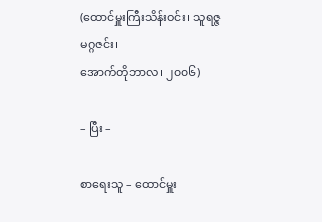(ထောင်မှူးကြီးသိန်းဝင်း၊ သူရဇ္ဇမဂ္ဂဇင်း၊
အောက်တိုဘာလ၊ ၂၀၀၆)

– ပြီး –

စာရေးသူ – ထောင်မှူး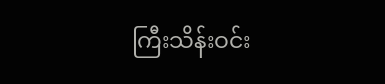ကြီးသိန်းဝင်း